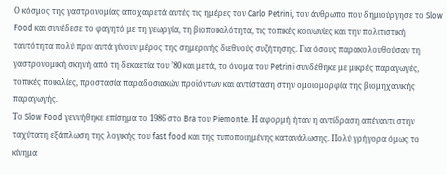Ο κόσμος της γαστρονομίας αποχαιρετά αυτές τις ημέρες τον Carlo Petrini, τον άνθρωπο που δημιούργησε το Slow Food και συνέδεσε το φαγητό με τη γεωργία, τη βιοποικιλότητα, τις τοπικές κοινωνίες και την πολιτιστική ταυτότητα πολύ πριν αυτά γίνουν μέρος της σημερινής διεθνούς συζήτησης. Για όσους παρακολουθούσαν τη γαστρονομική σκηνή από τη δεκαετία του ’80 και μετά, το όνομα του Petrini συνδέθηκε με μικρές παραγωγές, τοπικές ποικιλίες, προστασία παραδοσιακών προϊόντων και αντίσταση στην ομοιομορφία της βιομηχανικής παραγωγής.
Το Slow Food γεννήθηκε επίσημα το 1986 στο Bra του Piemonte. Η αφορμή ήταν η αντίδραση απέναντι στην ταχύτατη εξάπλωση της λογικής του fast food και της τυποποιημένης κατανάλωσης. Πολύ γρήγορα όμως το κίνημα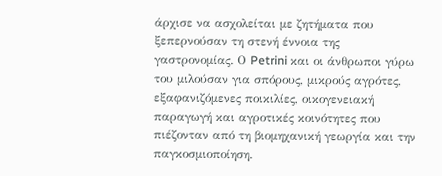άρχισε να ασχολείται με ζητήματα που ξεπερνούσαν τη στενή έννοια της γαστρονομίας. Ο Petrini και οι άνθρωποι γύρω του μιλούσαν για σπόρους, μικρούς αγρότες, εξαφανιζόμενες ποικιλίες, οικογενειακή παραγωγή και αγροτικές κοινότητες που πιέζονταν από τη βιομηχανική γεωργία και την παγκοσμιοποίηση.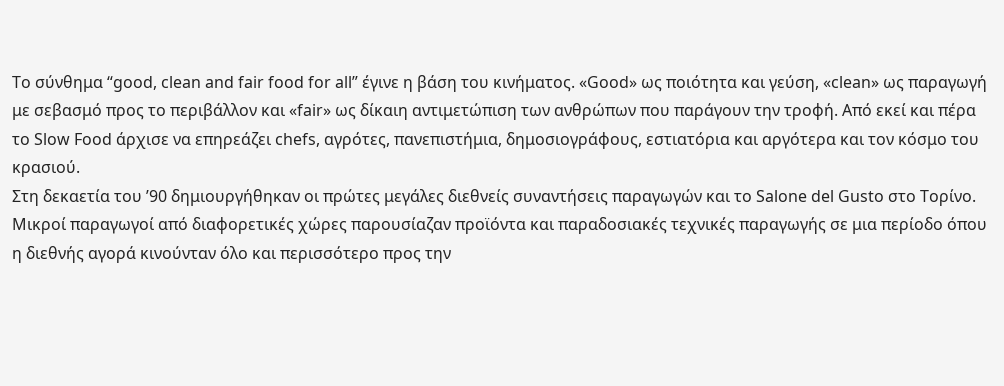Το σύνθημα “good, clean and fair food for all” έγινε η βάση του κινήματος. «Good» ως ποιότητα και γεύση, «clean» ως παραγωγή με σεβασμό προς το περιβάλλον και «fair» ως δίκαιη αντιμετώπιση των ανθρώπων που παράγουν την τροφή. Από εκεί και πέρα το Slow Food άρχισε να επηρεάζει chefs, αγρότες, πανεπιστήμια, δημοσιογράφους, εστιατόρια και αργότερα και τον κόσμο του κρασιού.
Στη δεκαετία του ’90 δημιουργήθηκαν οι πρώτες μεγάλες διεθνείς συναντήσεις παραγωγών και το Salone del Gusto στο Τορίνο. Μικροί παραγωγοί από διαφορετικές χώρες παρουσίαζαν προϊόντα και παραδοσιακές τεχνικές παραγωγής σε μια περίοδο όπου η διεθνής αγορά κινούνταν όλο και περισσότερο προς την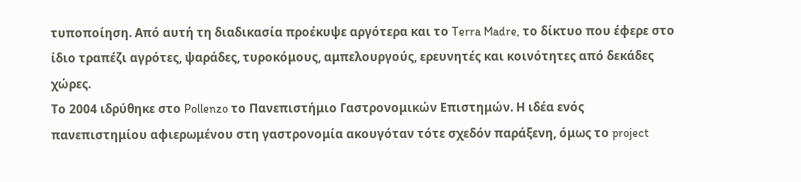τυποποίηση. Από αυτή τη διαδικασία προέκυψε αργότερα και το Terra Madre, το δίκτυο που έφερε στο ίδιο τραπέζι αγρότες, ψαράδες, τυροκόμους, αμπελουργούς, ερευνητές και κοινότητες από δεκάδες χώρες.
Το 2004 ιδρύθηκε στο Pollenzo το Πανεπιστήμιο Γαστρονομικών Επιστημών. Η ιδέα ενός πανεπιστημίου αφιερωμένου στη γαστρονομία ακουγόταν τότε σχεδόν παράξενη, όμως το project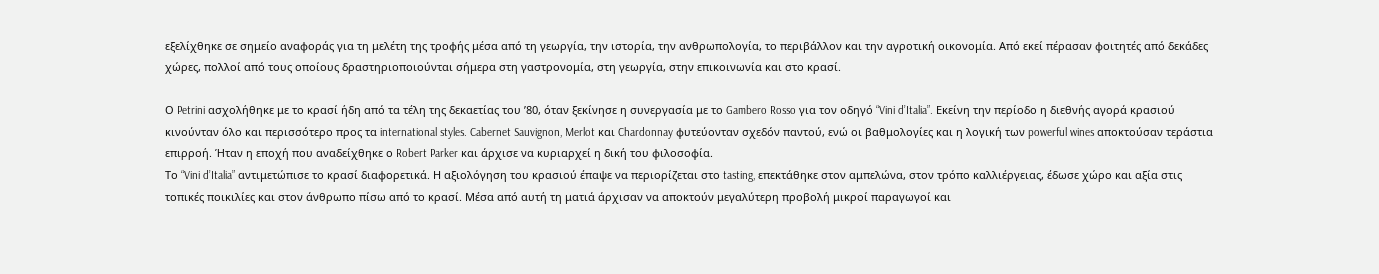εξελίχθηκε σε σημείο αναφοράς για τη μελέτη της τροφής μέσα από τη γεωργία, την ιστορία, την ανθρωπολογία, το περιβάλλον και την αγροτική οικονομία. Από εκεί πέρασαν φοιτητές από δεκάδες χώρες, πολλοί από τους οποίους δραστηριοποιούνται σήμερα στη γαστρονομία, στη γεωργία, στην επικοινωνία και στο κρασί.

Ο Petrini ασχολήθηκε με το κρασί ήδη από τα τέλη της δεκαετίας του ’80, όταν ξεκίνησε η συνεργασία με το Gambero Rosso για τον οδηγό “Vini d’Italia”. Εκείνη την περίοδο η διεθνής αγορά κρασιού κινούνταν όλο και περισσότερο προς τα international styles. Cabernet Sauvignon, Merlot και Chardonnay φυτεύονταν σχεδόν παντού, ενώ οι βαθμολογίες και η λογική των powerful wines αποκτούσαν τεράστια επιρροή. Ήταν η εποχή που αναδείχθηκε ο Robert Parker και άρχισε να κυριαρχεί η δική του φιλοσοφία.
Το “Vini d’Italia” αντιμετώπισε το κρασί διαφορετικά. Η αξιολόγηση του κρασιού έπαψε να περιορίζεται στο tasting, επεκτάθηκε στον αμπελώνα, στον τρόπο καλλιέργειας, έδωσε χώρο και αξία στις τοπικές ποικιλίες και στον άνθρωπο πίσω από το κρασί. Μέσα από αυτή τη ματιά άρχισαν να αποκτούν μεγαλύτερη προβολή μικροί παραγωγοί και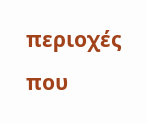περιοχές που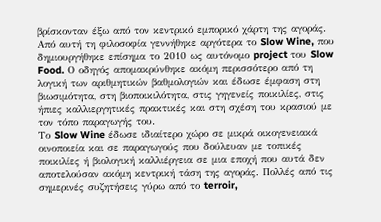βρίσκονταν έξω από τον κεντρικό εμπορικό χάρτη της αγοράς.
Από αυτή τη φιλοσοφία γεννήθηκε αργότερα το Slow Wine, που δημιουργήθηκε επίσημα το 2010 ως αυτόνομο project του Slow Food. Ο οδηγός απομακρύνθηκε ακόμη περισσότερο από τη λογική των αριθμητικών βαθμολογιών και έδωσε έμφαση στη βιωσιμότητα, στη βιοποικιλότητα, στις γηγενείς ποικιλίες, στις ήπιες καλλιεργητικές πρακτικές και στη σχέση του κρασιού με τον τόπο παραγωγής του.
Το Slow Wine έδωσε ιδιαίτερο χώρο σε μικρά οικογενειακά οινοποιεία και σε παραγωγούς που δούλευαν με τοπικές ποικιλίες ή βιολογική καλλιέργεια σε μια εποχή που αυτά δεν αποτελούσαν ακόμη κεντρική τάση της αγοράς. Πολλές από τις σημερινές συζητήσεις γύρω από το terroir,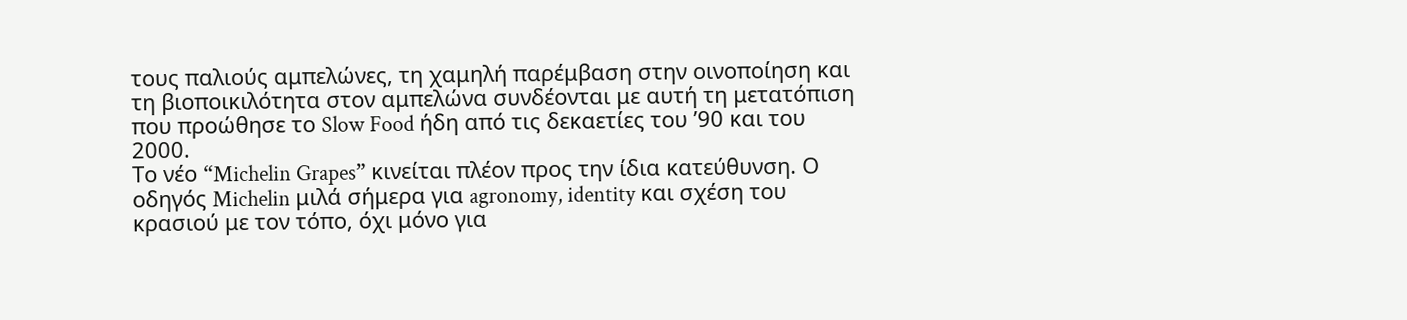τους παλιούς αμπελώνες, τη χαμηλή παρέμβαση στην οινοποίηση και τη βιοποικιλότητα στον αμπελώνα συνδέονται με αυτή τη μετατόπιση που προώθησε το Slow Food ήδη από τις δεκαετίες του ’90 και του 2000.
Το νέο “Michelin Grapes” κινείται πλέον προς την ίδια κατεύθυνση. Ο οδηγός Michelin μιλά σήμερα για agronomy, identity και σχέση του κρασιού με τον τόπο, όχι μόνο για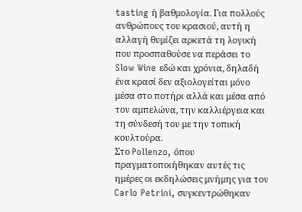tasting ή βαθμολογία. Για πολλούς ανθρώπους του κρασιού, αυτή η αλλαγή θυμίζει αρκετά τη λογική που προσπαθούσε να περάσει το Slow Wine εδώ και χρόνια, δηλαδή ένα κρασί δεν αξιολογείται μόνο μέσα στο ποτήρι αλλά και μέσα από τον αμπελώνα, την καλλιέργεια και τη σύνδεσή του με την τοπική κουλτούρα.
Στο Pollenzo, όπου πραγματοποιήθηκαν αυτές τις ημέρες οι εκδηλώσεις μνήμης για τον Carlo Petrini, συγκεντρώθηκαν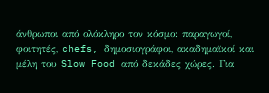άνθρωποι από ολόκληρο τον κόσμο: παραγωγοί, φοιτητές, chefs, δημοσιογράφοι, ακαδημαϊκοί και μέλη του Slow Food από δεκάδες χώρες. Για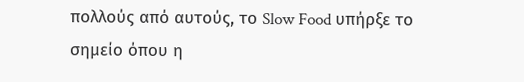πολλούς από αυτούς, το Slow Food υπήρξε το σημείο όπου η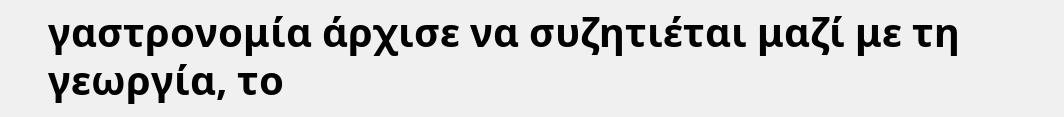γαστρονομία άρχισε να συζητιέται μαζί με τη γεωργία, το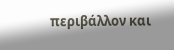περιβάλλον και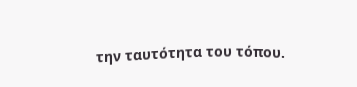την ταυτότητα του τόπου.